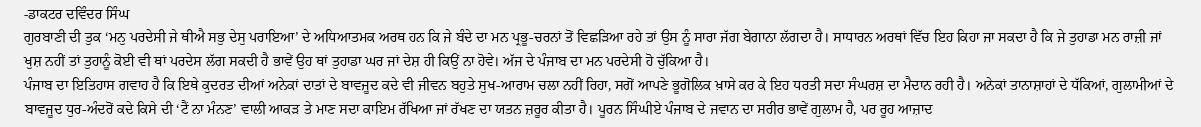-ਡਾਕਟਰ ਦਵਿੰਦਰ ਸਿੰਘ
ਗੁਰਬਾਣੀ ਦੀ ਤੁਕ ‘ਮਨੁ ਪਰਦੇਸੀ ਜੇ ਥੀਐ ਸਭੁ ਦੇਸੁ ਪਰਾਇਆ’ ਦੇ ਅਧਿਆਤਮਕ ਅਰਥ ਹਨ ਕਿ ਜੇ ਬੰਦੇ ਦਾ ਮਨ ਪ੍ਰਭੂ-ਚਰਨਾਂ ਤੋਂ ਵਿਛੜਿਆ ਰਹੇ ਤਾਂ ਉਸ ਨੂੰ ਸਾਰਾ ਜੱਗ ਬੇਗਾਨਾ ਲੱਗਦਾ ਹੈ। ਸਾਧਾਰਨ ਅਰਥਾਂ ਵਿੱਚ ਇਹ ਕਿਹਾ ਜਾ ਸਕਦਾ ਹੈ ਕਿ ਜੇ ਤੁਹਾਡਾ ਮਨ ਰਾਜ਼ੀ ਜਾਂ ਖੁਸ਼ ਨਹੀਂ ਤਾਂ ਤੁਹਾਨੂੰ ਕੋਈ ਵੀ ਥਾਂ ਪਰਦੇਸ ਲੱਗ ਸਕਦੀ ਹੈ ਭਾਵੇਂ ਉਹ ਥਾਂ ਤੁਹਾਡਾ ਘਰ ਜਾਂ ਦੇਸ਼ ਹੀ ਕਿਉਂ ਨਾ ਹੋਵੇ। ਅੱਜ ਦੇ ਪੰਜਾਬ ਦਾ ਮਨ ਪਰਦੇਸੀ ਹੋ ਚੁੱਕਿਆ ਹੈ।
ਪੰਜਾਬ ਦਾ ਇਤਿਹਾਸ ਗਵਾਹ ਹੈ ਕਿ ਇਥੇ ਕੁਦਰਤ ਦੀਆਂ ਅਨੇਕਾਂ ਦਾਤਾਂ ਦੇ ਬਾਵਜੂਦ ਕਦੇ ਵੀ ਜੀਵਨ ਬਹੁਤੇ ਸੁਖ-ਆਰਾਮ ਚਲਾ ਨਹੀਂ ਰਿਹਾ, ਸਗੋਂ ਆਪਣੇ ਭੂਗੋਲਿਕ ਖ਼ਾਸੇ ਕਰ ਕੇ ਇਹ ਧਰਤੀ ਸਦਾ ਸੰਘਰਸ਼ ਦਾ ਮੈਦਾਨ ਰਹੀ ਹੈ। ਅਨੇਕਾਂ ਤਾਨਾਸ਼ਾਹਾਂ ਦੇ ਧੱਕਿਆਂ, ਗੁਲਾਮੀਆਂ ਦੇ ਬਾਵਜੂਦ ਧੁਰ-ਅੰਦਰੋਂ ਕਦੇ ਕਿਸੇ ਦੀ ‘ਟੈਂ ਨਾ ਮੰਨਣ’ ਵਾਲੀ ਆਕੜ ਤੇ ਮਾਣ ਸਦਾ ਕਾਇਮ ਰੱਖਿਆ ਜਾਂ ਰੱਖਣ ਦਾ ਯਤਨ ਜ਼ਰੂਰ ਕੀਤਾ ਹੈ। ਪੂਰਨ ਸਿੰਘੀਏ ਪੰਜਾਬ ਦੇ ਜਵਾਨ ਦਾ ਸਰੀਰ ਭਾਵੇਂ ਗੁਲਾਮ ਹੈ, ਪਰ ਰੂਹ ਆਜ਼ਾਦ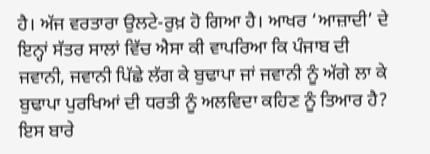ਹੈ। ਅੱਜ ਵਰਤਾਰਾ ਉਲਟੇ-ਰੁਖ਼ ਹੋ ਗਿਆ ਹੈ। ਆਖਰ ‘ਆਜ਼ਾਦੀ’ ਦੇ ਇਨ੍ਹਾਂ ਸੱਤਰ ਸਾਲਾਂ ਵਿੱਚ ਐਸਾ ਕੀ ਵਾਪਰਿਆ ਕਿ ਪੰਜਾਬ ਦੀ ਜਵਾਨੀ, ਜਵਾਨੀ ਪਿੱਛੇ ਲੱਗ ਕੇ ਬੁਢਾਪਾ ਜਾਂ ਜਵਾਨੀ ਨੂੰ ਅੱਗੇ ਲਾ ਕੇ ਬੁਢਾਪਾ ਪੁਰਖਿਆਂ ਦੀ ਧਰਤੀ ਨੂੰ ਅਲਵਿਦਾ ਕਹਿਣ ਨੂੰ ਤਿਆਰ ਹੈ? ਇਸ ਬਾਰੇ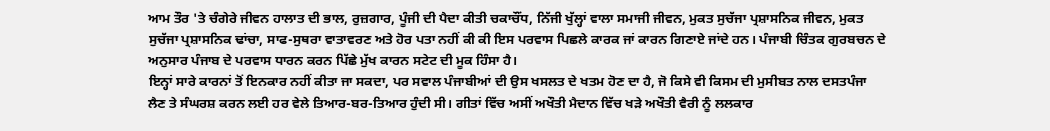ਆਮ ਤੌਰ 'ਤੇ ਚੰਗੇਰੇ ਜੀਵਨ ਹਾਲਾਤ ਦੀ ਭਾਲ, ਰੁਜ਼ਗਾਰ, ਪੂੰਜੀ ਦੀ ਪੈਦਾ ਕੀਤੀ ਚਕਾਚੌਂਧ, ਨਿੱਜੀ ਖੁੱਲ੍ਹਾਂ ਵਾਲਾ ਸਮਾਜੀ ਜੀਵਨ, ਮੁਕਤ ਸੁਚੱਜਾ ਪ੍ਰਸ਼ਾਸਨਿਕ ਜੀਵਨ, ਮੁਕਤ ਸੁਚੱਜਾ ਪ੍ਰਸ਼ਾਸਨਿਕ ਢਾਂਚਾ, ਸਾਫ-ਸੁਥਰਾ ਵਾਤਾਵਰਣ ਅਤੇ ਹੋਰ ਪਤਾ ਨਹੀਂ ਕੀ ਕੀ ਇਸ ਪਰਵਾਸ ਪਿਛਲੇ ਕਾਰਕ ਜਾਂ ਕਾਰਨ ਗਿਣਾਏ ਜਾਂਦੇ ਹਨ। ਪੰਜਾਬੀ ਚਿੰਤਕ ਗੁਰਬਚਨ ਦੇ ਅਨੁਸਾਰ ਪੰਜਾਬ ਦੇ ਪਰਵਾਸ ਧਾਰਨ ਕਰਨ ਪਿੱਛੇ ਮੁੱਖ ਕਾਰਨ ਸਟੇਟ ਦੀ ਮੂਕ ਹਿੰਸਾ ਹੈ।
ਇਨ੍ਹਾਂ ਸਾਰੇ ਕਾਰਨਾਂ ਤੋਂ ਇਨਕਾਰ ਨਹੀਂ ਕੀਤਾ ਜਾ ਸਕਦਾ, ਪਰ ਸਵਾਲ ਪੰਜਾਬੀਆਂ ਦੀ ਉਸ ਖਸਲਤ ਦੇ ਖਤਮ ਹੋਣ ਦਾ ਹੈ, ਜੋ ਕਿਸੇ ਵੀ ਕਿਸਮ ਦੀ ਮੁਸੀਬਤ ਨਾਲ ਦਸਤਪੰਜਾ ਲੈਣ ਤੇ ਸੰਘਰਸ਼ ਕਰਨ ਲਈ ਹਰ ਵੇਲੇ ਤਿਆਰ-ਬਰ-ਤਿਆਰ ਹੁੰਦੀ ਸੀ। ਗੀਤਾਂ ਵਿੱਚ ਅਸੀਂ ਅਖੌਤੀ ਮੈਦਾਨ ਵਿੱਚ ਖੜੇ ਅਖੌਤੀ ਵੈਰੀ ਨੂੰ ਲਲਕਾਰ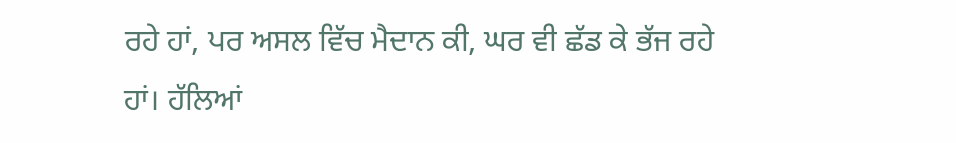ਰਹੇ ਹਾਂ, ਪਰ ਅਸਲ ਵਿੱਚ ਮੈਦਾਨ ਕੀ, ਘਰ ਵੀ ਛੱਡ ਕੇ ਭੱਜ ਰਹੇ ਹਾਂ। ਹੱਲਿਆਂ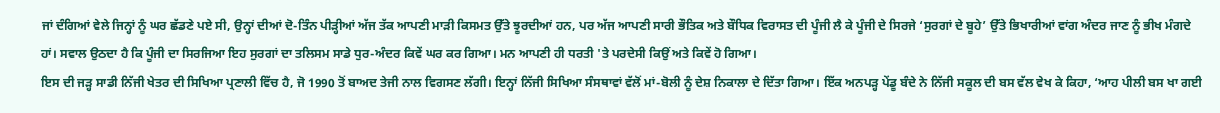ਜਾਂ ਦੰਗਿਆਂ ਵੇਲੇ ਜਿਨ੍ਹਾਂ ਨੂੰ ਘਰ ਛੱਡਣੇ ਪਏ ਸੀ, ਉਨ੍ਹਾਂ ਦੀਆਂ ਦੋ-ਤਿੰਨ ਪੀੜ੍ਹੀਆਂ ਅੱਜ ਤੱਕ ਆਪਣੀ ਮਾੜੀ ਕਿਸਮਤ ਉੱਤੇ ਝੂਰਦੀਆਂ ਹਨ, ਪਰ ਅੱਜ ਆਪਣੀ ਸਾਰੀ ਭੌਤਿਕ ਅਤੇ ਬੌਧਿਕ ਵਿਰਾਸਤ ਦੀ ਪੂੰਜੀ ਲੈ ਕੇ ਪੂੰਜੀ ਦੇ ਸਿਰਜੇ ‘ਸੁਰਗਾਂ ਦੇ ਬੂਹੇ’ ਉੱਤੇ ਭਿਖਾਰੀਆਂ ਵਾਂਗ ਅੰਦਰ ਜਾਣ ਨੂੰ ਭੀਖ ਮੰਗਦੇ ਹਾਂ। ਸਵਾਲ ਉਠਦਾ ਹੈ ਕਿ ਪੂੰਜੀ ਦਾ ਸਿਰਜਿਆ ਇਹ ਸੁਰਗਾਂ ਦਾ ਤਲਿਸਮ ਸਾਡੇ ਧੁਰ-ਅੰਦਰ ਕਿਵੇਂ ਘਰ ਕਰ ਗਿਆ। ਮਨ ਆਪਣੀ ਹੀ ਧਰਤੀ 'ਤੇ ਪਰਦੇਸੀ ਕਿਉਂ ਅਤੇ ਕਿਵੇਂ ਹੋ ਗਿਆ।
ਇਸ ਦੀ ਜੜ੍ਹ ਸਾਡੀ ਨਿੱਜੀ ਖੇਤਰ ਦੀ ਸਿਖਿਆ ਪ੍ਰਣਾਲੀ ਵਿੱਚ ਹੈ, ਜੋ 1990 ਤੋਂ ਬਾਅਦ ਤੇਜੀ ਨਾਲ ਵਿਗਸਣ ਲੱਗੀ। ਇਨ੍ਹਾਂ ਨਿੱਜੀ ਸਿਖਿਆ ਸੰਸਥਾਵਾਂ ਵੱਲੋਂ ਮਾਂ-ਬੋਲੀ ਨੂੰ ਦੇਸ਼ ਨਿਕਾਲਾ ਦੇ ਦਿੱਤਾ ਗਿਆ। ਇੱਕ ਅਨਪੜ੍ਹ ਪੇਂਡੂ ਬੰਦੇ ਨੇ ਨਿੱਜੀ ਸਕੂਲ ਦੀ ਬਸ ਵੱਲ ਵੇਖ ਕੇ ਕਿਹਾ, ‘ਆਹ ਪੀਲੀ ਬਸ ਖਾ ਗਈ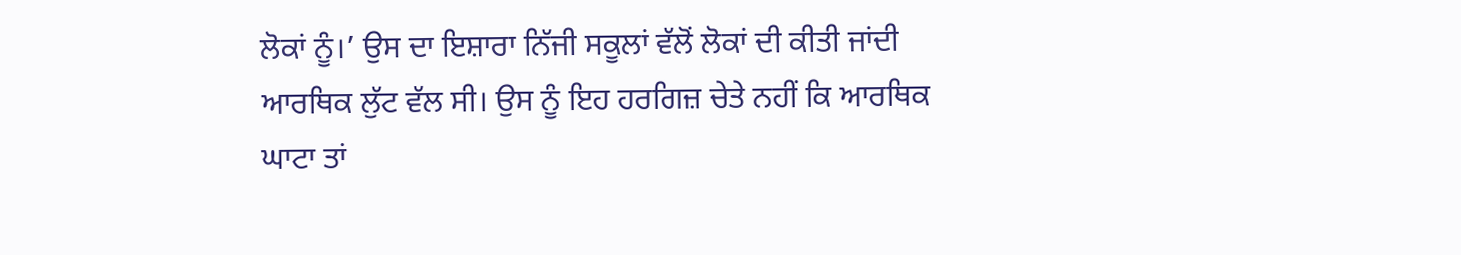ਲੋਕਾਂ ਨੂੰ।’ ਉਸ ਦਾ ਇਸ਼ਾਰਾ ਨਿੱਜੀ ਸਕੂਲਾਂ ਵੱਲੋਂ ਲੋਕਾਂ ਦੀ ਕੀਤੀ ਜਾਂਦੀ ਆਰਥਿਕ ਲੁੱਟ ਵੱਲ ਸੀ। ਉਸ ਨੂੰ ਇਹ ਹਰਗਿਜ਼ ਚੇਤੇ ਨਹੀਂ ਕਿ ਆਰਥਿਕ ਘਾਟਾ ਤਾਂ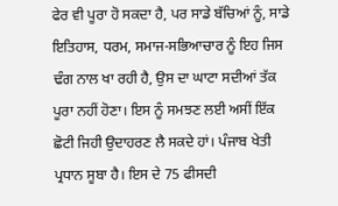ਫੇਰ ਵੀ ਪੂਰਾ ਹੋ ਸਕਦਾ ਹੈ, ਪਰ ਸਾਡੇ ਬੱਚਿਆਂ ਨੂੰ, ਸਾਡੇ ਇਤਿਹਾਸ, ਧਰਮ, ਸਮਾਜ-ਸਭਿਆਚਾਰ ਨੂੰ ਇਹ ਜਿਸ ਢੰਗ ਨਾਲ ਖਾ ਰਹੀ ਹੈ, ਉਸ ਦਾ ਘਾਟਾ ਸਦੀਆਂ ਤੱਕ ਪੂਰਾ ਨਹੀਂ ਹੋਣਾ। ਇਸ ਨੂੰ ਸਮਝਣ ਲਈ ਅਸੀਂ ਇੱਕ ਛੋਟੀ ਜਿਹੀ ਉਦਾਹਰਣ ਲੈ ਸਕਦੇ ਹਾਂ। ਪੰਜਾਬ ਖੇਤੀ ਪ੍ਰਧਾਨ ਸੂਬਾ ਹੈ। ਇਸ ਦੇ 75 ਫੀਸਦੀ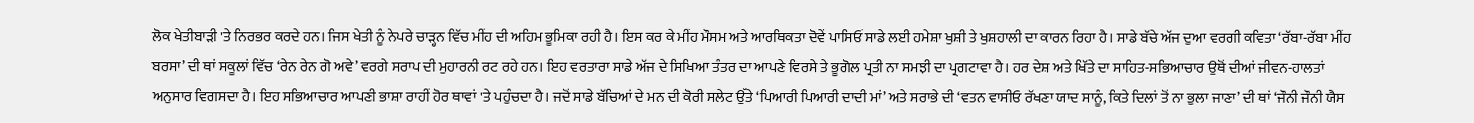ਲੋਕ ਖੇਤੀਬਾੜੀ 'ਤੇ ਨਿਰਭਰ ਕਰਦੇ ਹਨ। ਜਿਸ ਖੇਤੀ ਨੂੰ ਨੇਪਰੇ ਚਾੜ੍ਹਨ ਵਿੱਚ ਮੀਂਹ ਦੀ ਅਹਿਮ ਭੂਮਿਕਾ ਰਹੀ ਹੈ। ਇਸ ਕਰ ਕੇ ਮੀਂਹ ਮੌਸਮ ਅਤੇ ਆਰਥਿਕਤਾ ਦੋਵੇਂ ਪਾਸਿਓਂ ਸਾਡੇ ਲਈ ਹਮੇਸ਼ਾ ਖੁਸ਼ੀ ਤੇ ਖੁਸ਼ਹਾਲੀ ਦਾ ਕਾਰਨ ਰਿਹਾ ਹੈ। ਸਾਡੇ ਬੱਚੇ ਅੱਜ ਦੁਆ ਵਰਗੀ ਕਵਿਤਾ ‘ਰੱਬਾ-ਰੱਬਾ ਮੀਂਹ ਬਰਸਾ’ ਦੀ ਥਾਂ ਸਕੂਲਾਂ ਵਿੱਚ ‘ਰੇਨ ਰੇਨ ਗੋ ਅਵੇ’ ਵਰਗੇ ਸਰਾਪ ਦੀ ਮੁਹਾਰਨੀ ਰਟ ਰਹੇ ਹਨ। ਇਹ ਵਰਤਾਰਾ ਸਾਡੇ ਅੱਜ ਦੇ ਸਿਖਿਆ ਤੰਤਰ ਦਾ ਆਪਣੇ ਵਿਰਸੇ ਤੇ ਭੂਗੋਲ ਪ੍ਰਤੀ ਨਾ ਸਮਝੀ ਦਾ ਪ੍ਰਗਟਾਵਾ ਹੈ। ਹਰ ਦੇਸ਼ ਅਤੇ ਖਿੱਤੇ ਦਾ ਸਾਹਿਤ-ਸਭਿਆਚਾਰ ਉਥੋਂ ਦੀਆਂ ਜੀਵਨ-ਹਾਲਤਾਂ ਅਨੁਸਾਰ ਵਿਗਸਦਾ ਹੈ। ਇਹ ਸਭਿਆਚਾਰ ਆਪਣੀ ਭਾਸ਼ਾ ਰਾਹੀਂ ਹੋਰ ਥਾਵਾਂ 'ਤੇ ਪਹੁੰਚਦਾ ਹੈ। ਜਦੋਂ ਸਾਡੇ ਬੱਚਿਆਂ ਦੇ ਮਨ ਦੀ ਕੋਰੀ ਸਲੇਟ ਉੱਤੇ ‘ਪਿਆਰੀ ਪਿਆਰੀ ਦਾਦੀ ਮਾਂ’ ਅਤੇ ਸਰਾਭੇ ਦੀ ‘ਵਤਨ ਵਾਸੀਓ ਰੱਖਣਾ ਯਾਦ ਸਾਨੂੰ, ਕਿਤੇ ਦਿਲਾਂ ਤੋਂ ਨਾ ਭੁਲਾ ਜਾਣਾ’ ਦੀ ਥਾਂ ‘ਜੌਨੀ ਜੌਨੀ ਯੈਸ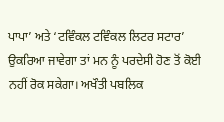ਪਾਪਾ’ ਅਤੇ ‘ਟਵਿੰਕਲ ਟਵਿੰਕਲ ਲਿਟਰ ਸਟਾਰ’ ਉਕਰਿਆ ਜਾਵੇਗਾ ਤਾਂ ਮਨ ਨੂੰ ਪਰਦੇਸੀ ਹੋਣ ਤੋਂ ਕੋਈ ਨਹੀਂ ਰੋਕ ਸਕੇਗਾ। ਅਖੌਤੀ ਪਬਲਿਕ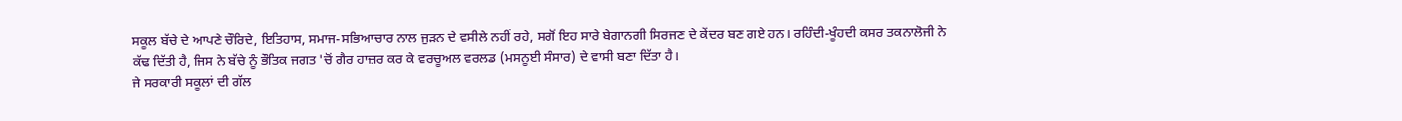ਸਕੂਲ ਬੱਚੇ ਦੇ ਆਪਣੇ ਚੌਰਿਦੇ, ਇਤਿਹਾਸ, ਸਮਾਜ-ਸਭਿਆਚਾਰ ਨਾਲ ਜੁੜਨ ਦੇ ਵਸੀਲੇ ਨਹੀਂ ਰਹੇ, ਸਗੋਂ ਇਹ ਸਾਰੇ ਬੇਗਾਨਗੀ ਸਿਰਜਣ ਦੇ ਕੇਂਦਰ ਬਣ ਗਏ ਹਨ। ਰਹਿੰਦੀ-ਖੂੰਹਦੀ ਕਸਰ ਤਕਨਾਲੋਜੀ ਨੇ ਕੱਢ ਦਿੱਤੀ ਹੈ, ਜਿਸ ਨੇ ਬੱਚੇ ਨੂੰ ਭੌਤਿਕ ਜਗਤ 'ਚੋਂ ਗੈਰ ਹਾਜ਼ਰ ਕਰ ਕੇ ਵਰਚੂਅਲ ਵਰਲਡ (ਮਸਨੂਈ ਸੰਸਾਰ) ਦੇ ਵਾਸੀ ਬਣਾ ਦਿੱਤਾ ਹੈ।
ਜੇ ਸਰਕਾਰੀ ਸਕੂਲਾਂ ਦੀ ਗੱਲ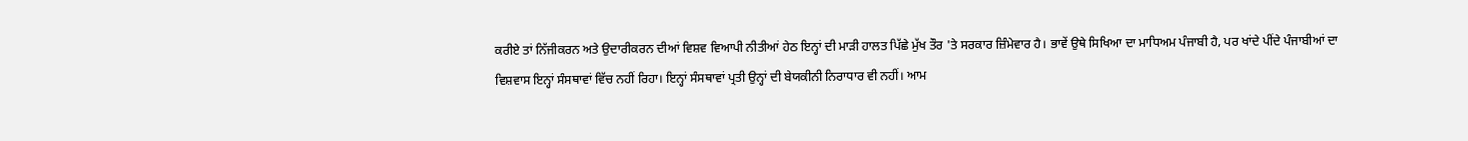ਕਰੀਏ ਤਾਂ ਨਿੱਜੀਕਰਨ ਅਤੇ ਉਦਾਰੀਕਰਨ ਦੀਆਂ ਵਿਸ਼ਵ ਵਿਆਪੀ ਨੀਤੀਆਂ ਹੇਠ ਇਨ੍ਹਾਂ ਦੀ ਮਾੜੀ ਹਾਲਤ ਪਿੱਛੇ ਮੁੱਖ ਤੌਰ 'ਤੇ ਸਰਕਾਰ ਜ਼ਿੰਮੇਵਾਰ ਹੈ। ਭਾਵੇਂ ਉਥੇ ਸਿਖਿਆ ਦਾ ਮਾਧਿਅਮ ਪੰਜਾਬੀ ਹੈ, ਪਰ ਖਾਂਦੇ ਪੀਂਦੇ ਪੰਜਾਬੀਆਂ ਦਾ ਵਿਸ਼ਵਾਸ ਇਨ੍ਹਾਂ ਸੰਸਥਾਵਾਂ ਵਿੱਚ ਨਹੀਂ ਰਿਹਾ। ਇਨ੍ਹਾਂ ਸੰਸਥਾਵਾਂ ਪ੍ਰਤੀ ਉਨ੍ਹਾਂ ਦੀ ਬੇਯਕੀਨੀ ਨਿਰਾਧਾਰ ਵੀ ਨਹੀਂ। ਆਮ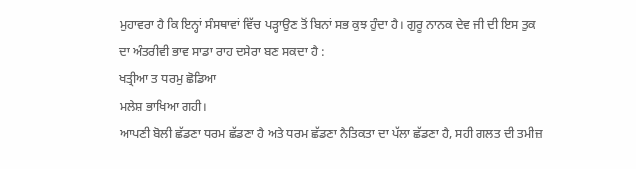ਮੁਹਾਵਰਾ ਹੈ ਕਿ ਇਨ੍ਹਾਂ ਸੰਸਥਾਵਾਂ ਵਿੱਚ ਪੜ੍ਹਾਉਣ ਤੋਂ ਬਿਨਾਂ ਸਭ ਕੁਝ ਹੁੰਦਾ ਹੈ। ਗੁਰੂ ਨਾਨਕ ਦੇਵ ਜੀ ਦੀ ਇਸ ਤੁਕ ਦਾ ਅੰਤਰੀਵੀ ਭਾਵ ਸਾਡਾ ਰਾਹ ਦਸੇਰਾ ਬਣ ਸਕਦਾ ਹੈ :
ਖਤ੍ਰੀਆ ਤ ਧਰਮੁ ਛੋਡਿਆ
ਮਲੇਸ਼ ਭਾਖਿਆ ਗਹੀ।
ਆਪਣੀ ਬੋਲੀ ਛੱਡਣਾ ਧਰਮ ਛੱਡਣਾ ਹੈ ਅਤੇ ਧਰਮ ਛੱਡਣਾ ਨੈਤਿਕਤਾ ਦਾ ਪੱਲਾ ਛੱਡਣਾ ਹੈ, ਸਹੀ ਗਲਤ ਦੀ ਤਮੀਜ਼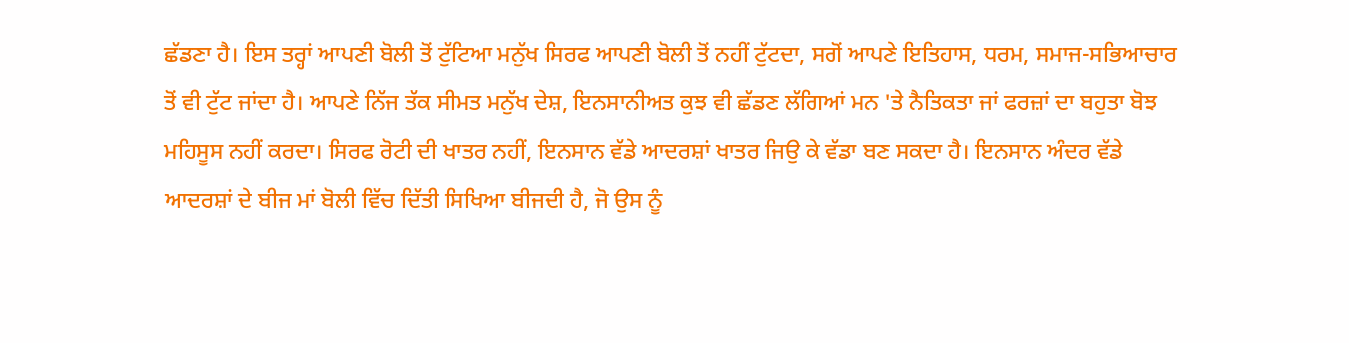ਛੱਡਣਾ ਹੈ। ਇਸ ਤਰ੍ਹਾਂ ਆਪਣੀ ਬੋਲੀ ਤੋਂ ਟੁੱਟਿਆ ਮਨੁੱਖ ਸਿਰਫ ਆਪਣੀ ਬੋਲੀ ਤੋਂ ਨਹੀਂ ਟੁੱਟਦਾ, ਸਗੋਂ ਆਪਣੇ ਇਤਿਹਾਸ, ਧਰਮ, ਸਮਾਜ-ਸਭਿਆਚਾਰ ਤੋਂ ਵੀ ਟੁੱਟ ਜਾਂਦਾ ਹੈ। ਆਪਣੇ ਨਿੱਜ ਤੱਕ ਸੀਮਤ ਮਨੁੱਖ ਦੇਸ਼, ਇਨਸਾਨੀਅਤ ਕੁਝ ਵੀ ਛੱਡਣ ਲੱਗਿਆਂ ਮਨ 'ਤੇ ਨੈਤਿਕਤਾ ਜਾਂ ਫਰਜ਼ਾਂ ਦਾ ਬਹੁਤਾ ਬੋਝ ਮਹਿਸੂਸ ਨਹੀਂ ਕਰਦਾ। ਸਿਰਫ ਰੋਟੀ ਦੀ ਖਾਤਰ ਨਹੀਂ, ਇਨਸਾਨ ਵੱਡੇ ਆਦਰਸ਼ਾਂ ਖਾਤਰ ਜਿਉ ਕੇ ਵੱਡਾ ਬਣ ਸਕਦਾ ਹੈ। ਇਨਸਾਨ ਅੰਦਰ ਵੱਡੇ ਆਦਰਸ਼ਾਂ ਦੇ ਬੀਜ ਮਾਂ ਬੋਲੀ ਵਿੱਚ ਦਿੱਤੀ ਸਿਖਿਆ ਬੀਜਦੀ ਹੈ, ਜੋ ਉਸ ਨੂੰ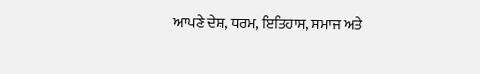ਆਪਣੇ ਦੇਸ਼, ਧਰਮ, ਇਤਿਹਾਸ, ਸਮਾਜ ਅਤੇ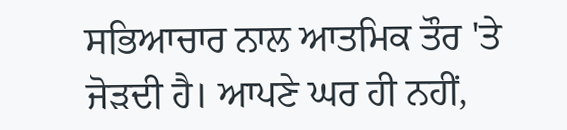ਸਭਿਆਚਾਰ ਨਾਲ ਆਤਮਿਕ ਤੌਰ 'ਤੇ ਜੋੜਦੀ ਹੈ। ਆਪਣੇ ਘਰ ਹੀ ਨਹੀਂ,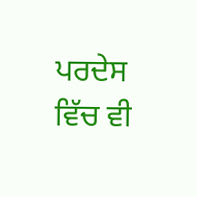ਪਰਦੇਸ ਵਿੱਚ ਵੀ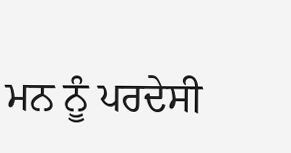ਮਨ ਨੂੰ ਪਰਦੇਸੀ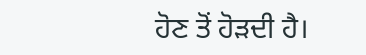ਹੋਣ ਤੋਂ ਹੋੜਦੀ ਹੈ।